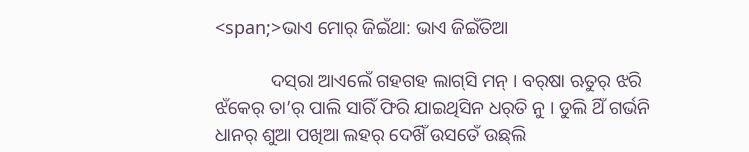<span;>ଭାଏ ମୋର୍ ଜିଇଁଥା: ଭାଏ ଜିଇଁତିଆ

            ଦସ୍‌ରା ଆଏଲେଁ ଗହଗହ ଲାଗ୍‌ସି ମନ୍ । ବର୍‌ଷା ଋତୁର୍ ଝରି ଝଁକେର୍ ତା’ର୍ ପାଲି ସାରିଁ ଫିରି ଯାଇଥିସିନ ଧର୍‌ତି ନୁ । ଡୁଲି ଥିଁ ଗର୍ଭନି ଧାନର୍ ଶୁଆ ପଖିଆ ଲହର୍ ଦେଖିଁ ଉସତେଁ ଉଛ୍‌ଲି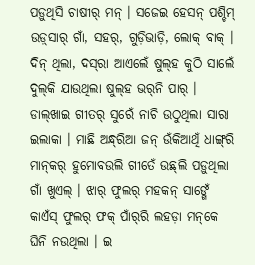ପଡ଼ୁଥିସି ଚାଷୀର୍ ମନ୍ । ସଜେଇ ହେସନ୍ ପଶ୍ଚିମ୍‌ ଉଡ଼୍‌ସାର୍‌ ଗାଁ, ସହର୍‌, ଗୁଡ଼ିଭାଡ଼ି, ଲୋକ୍ ବାକ୍‌ । ଦିନ୍ ଥିଲା, ଦସ୍‌ରା ଆଏଲେଁ ଷୁଲ୍‌ହ କୁଠି ସାଲେଁ‌ ଦୁଲ୍‌କି ଯାଉଥିଲା ଷୁଲ୍‌ହ ଭର୍‌ନି ପାର୍ । ଡାଲ୍‌ଖାଇ ଗୀତର୍ ‌ସୁରେଁ ନାଚି ଉଠୁଥିଲା ସାରା ଇଲାକା । ମାଛି ଅନ୍ଧ୍‌ରିଆ ଜନ୍‌ ଉଁକିଆ‌ଥିଁ ଧାଙ୍ଗ୍‌ରି ମାନ୍‌କର୍ ହୁମୋବ‌ଉଲି ଗୀତେଁ ଉଛ୍‌ଲି ପଡ଼ୁଥିଲା ଗାଁ ଖୁଏଲ୍‌ । ଝାର୍ ଫୁଲର୍ ମହକନ୍ ସାଙ୍ଗେଁ କାଏଁସ୍ ଫୁଲର୍ ଫକ୍‌ ପାଁର୍‌ରି ଲହଡ଼ା ମନ୍‌କେ ଘିନି ନ‌ଉଥିଲା । ଇ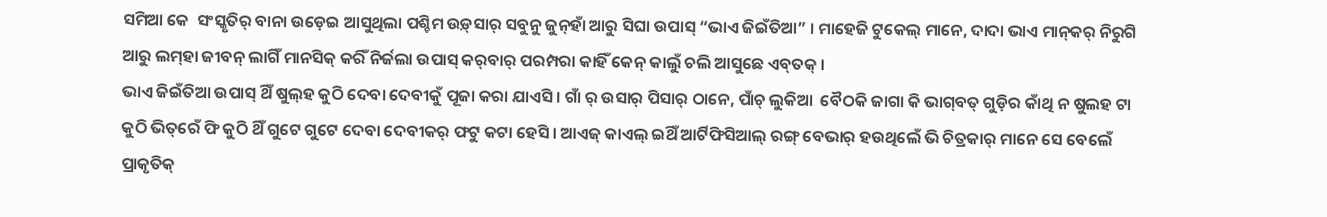ସମିଆ କେ  ସଂସ୍କୃତିର୍ ବାନା ଉଡ଼େଇ ଆସୁଥିଲା ପଶ୍ଚିମ ଉଡ଼୍‌ସାର୍ ସବୁନୁ ଜୁନ୍‌ହାଁ ଆରୁ ସିଘା ଉପାସ୍ “ଭାଏ ଜିଇଁତିଆ” । ମାହେଜି ଟୁକେଲ୍ ମାନେ, ଦାଦା ଭାଏ ମାନ୍‌କର୍‌ ନିରୁଗି ଆରୁ ଲମ୍‌ହା ଜୀବନ୍ ଲାଗିଁ ମାନସିକ୍ କରିଁ ନିର୍ଜଲା ଉପାସ୍ କର୍‌ବାର୍‌ ପରମ୍ପରା କାହିଁ କେନ୍ କାଲୁଁ ଚଲି ଆସୁଛେ ଏବ୍‌ତକ୍ ।
ଭାଏ ଜିଇଁତିଆ ଉପାସ୍ ଥିଁ ଷୁଲ୍‌ହ କୁଠି ଦେବା ଦେବୀକୁଁ ପୂଜା କରା ଯାଏସି । ଗାଁ ର୍ ଉସାର୍ ପିସାର୍ ଠାନେ, ପାଁଚ୍ ଲୁକିଆ  ବୈଠକି ଜାଗା କି ଭାଗ୍‌ବତ୍ ଗୁଡ଼ିର କାଁଥି ନ ଷୁଲହ ଟା କୁଠି ଭିତ୍‌ରେଁ ଫି କୁଠି ଥିଁ ଗୁଟେ ଗୁଟେ ଦେବା ଦେବୀକର୍ ଫଟୁ କଟା ହେସି। ଆଏଜ୍ କାଏଲ୍ ଇଥିଁ ଆର୍ଟିଫିସିଆଲ୍ ରଙ୍ଗ୍ ବେଭାର୍ ହଉଥିଲେଁ ଭି ଚିତ୍ରକାର୍ ମାନେ ସେ ବେଲେଁ ପ୍ରାକୃତିକ୍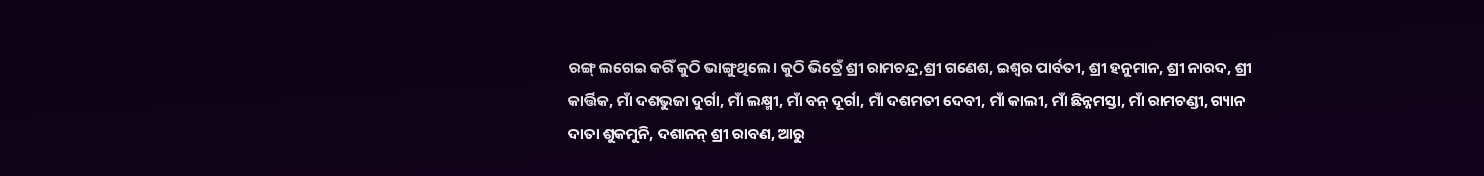ରଙ୍ଗ୍ ଲଗେଇ କରିଁ କୁଠି ଭାଙ୍ଗୁଥିଲେ। କୁଠି ଭିତ୍ରେଁ ଶ୍ରୀ ରାମଚନ୍ଦ୍ର,ଶ୍ରୀ ଗଣେଶ, ଇଶ୍ଵର ପାର୍ବତୀ, ଶ୍ରୀ ହନୁମାନ, ଶ୍ରୀ ନାରଦ, ଶ୍ରୀ କାର୍ତ୍ତିକ, ମାଁ ଦଶଭୁଜା ଦୁର୍ଗା, ମାଁ ଲକ୍ଷ୍ମୀ, ମାଁ ବନ୍ ଦୂର୍ଗା, ମାଁ ଦଶମତୀ ଦେବୀ, ମାଁ କାଲୀ, ମାଁ ଛିନ୍ନମସ୍ତା, ମାଁ ରାମଚଣ୍ଡୀ, ଗ୍ୟାନ ଦାତା ଶୁକମୁନି, ଦଶାନନ୍ ଶ୍ରୀ ରାବଣ, ଆରୁ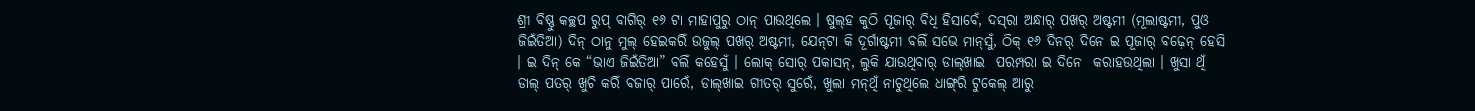ଶ୍ରୀ ବିଷ୍ଣୁ କଚ୍ଛପ ରୁପ୍ ବାଗିର୍ ୧୬ ଟା ମାହାପୁରୁ ଠାନ୍ ପାଉଥିଲେ । ଷୁଲ୍‌ହ କୁଠି ପୂଜାର୍ ବିଧି ହିସାବେଁ, ଦସ୍‌ରା ଅନ୍ଧାର୍ ପଖର୍ ଅଷ୍ଟମୀ (ମୂଲାଷ୍ଟମୀ, ପୁଓ ଜିଇଁତିଆ) ଦିନ୍ ଠାନୁ ମୁଲ୍ ହେଇକରିଁ ଉଜୁଲ୍ ପଖର୍ ଅଷ୍ଟମୀ, ଯେନ୍‌ଟା କି ଦୂର୍ଗାଷ୍ଟମୀ ବଲିଁ ସଭେ ମାନ୍‌ସୁଁ, ଠିକ୍ ୧୬ ଦିନର୍‌ ଦିନେ ଇ ପୂଜାର୍ ବଢ଼େନ୍ ହେସି । ଇ ଦିନ୍‌ କେ “ଭାଏ ଜିଇଁତିଆ” ବଲିଁ କହେସୁଁ । ଲୋକ୍ ସୋର୍ ପକାସନ୍, ଲୁକି‌ ଯାଉଥିବାର୍ ଡାଲ୍‌ଖାଇ  ପରମ୍ପରା ଇ ଦିନେ  କରାହ‌ଉଥିଲା । ଖୁସା ଥିଁ ଡାଲ୍‌ ପତର୍ ଖୁଚି କରିଁ ବଜାର୍ ପାରେଁ, ଡାଲ୍‌ଖାଇ ଗୀତର୍‌ ସୁରେଁ, ଖୁଲା ମନ୍‌ଥିଁ ନାଚୁଥିଲେ ଧାଙ୍ଗ୍‌ରି ଟୁକେଲ୍ ଆରୁ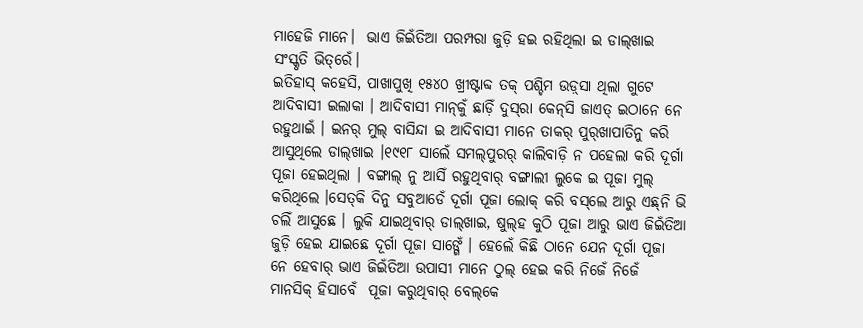ମାହେଜି ମାନେ।  ଭାଏ ଜିଇଁତିଆ ପରମ୍ପରା ଜୁଡ଼ି ହ‌ଇ ରହିଥିଲା ଇ ଡାଲ୍‌ଖାଇ ସଂସ୍କୃତି ଭିତ୍‌ରେଁ।
ଇତିହାସ୍ କହେସି‌, ପାଖାପୁଖି ୧୫୪୦ ଖ୍ରୀଷ୍ଟାବ୍ଦ ତକ୍ ପଶ୍ଚିମ ଉଡ଼୍‌ସା ଥିଲା ଗୁଟେ ଆଦିବାସୀ ଇଲାକା । ଆଦିବାସୀ ମାନ୍‌କୁଁ ଛାଡ଼ିଁ ଦୁସ୍‌ରା କେନ୍‌ସି ଜାଏତ୍ ଇଠାନେ ନେ ରହୁଥାଇଁ । ଇନର୍‌ ମୁଲ୍ ବାସିନ୍ଦା ଇ ଆଦିବାସୀ ମାନେ ତାକର୍ ପୁର୍‌ଖାପାତିନୁ କରି ଆସୁଥିଲେ ଡାଲ୍‌ଖାଇ ।୧୯୧୮ ସାଲେଁ ସମଲ୍‌ପୁରର୍ କାଲିବାଡ଼ି ନ ପହେଲା କରି ଦୂର୍ଗା ପୂଜା ହେଇଥିଲା । ବଙ୍ଗାଲ୍ ନୁ ଆସିଁ ରହୁଥିବାର୍ ବଙ୍ଗାଲୀ ଲୁକେ ଇ ପୂଜା ମୁଲ୍ କରିଥିଲେ ।ସେତ୍‌କି ଦିନୁ ସବୁଆଡେଁ ଦୂର୍ଗା ପୂଜା ଲୋକ୍ କରି ବସ୍‌ଲେ ଆରୁ‌ ଏଛ୍‌ନି ଭି ଚଲିଁ ଆସୁଛେ । ଲୁକି ଯାଇଥିବାର୍ ଡାଲ୍‌ଖାଇ, ଷୁଲ୍‌ହ କୁଠି ପୂଜା ଆରୁ ଭାଏ ଜିଇଁତିଆ ଜୁଡ଼ି ହେଇ ଯାଇଛେ ଦୂର୍ଗା ପୂଜା ସାଙ୍ଗେଁ । ହେଲେଁ କିଛି ଠାନେ‌ ଯେନ ଦୂର୍ଗା ପୂଜା ନେ ହେବାର୍‌ ଭାଏ ଜିଇଁତିଆ ଉପାସୀ ମାନେ ଠୁଲ୍ ହେଇ କରି‌ ନିଜେଁ ନିଜେଁ ମାନସିକ୍ ହିସାବେଁ  ପୂଜା କରୁଥିବାର୍ ବେଲ୍‌କେ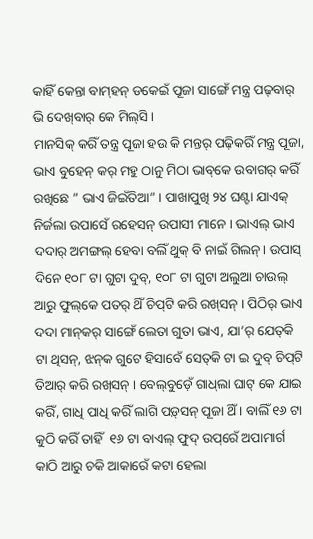କାହିଁ କେନ୍ତା‌ ବାମ୍‌ହନ୍‌ ଡକେଇଁ ପୂଜା ସାଙ୍ଗେଁ ମନ୍ତ୍ର ପଢ୍‌ବାର୍ ଭି ଦେଖ୍‌ବାର୍ କେ ମିଲ୍‌ସି ।
ମାନସିକ୍ କରିଁ ତନ୍ତ୍ର ପୂଜା ହ‌ଉ କି ମନ୍ତର୍ ପଢ଼ିକରିଁ ମନ୍ତ୍ର ପୂଜା, ଭାଏ ବୁହେନ୍ କର୍ ମହୁ ଠାନୁ ମିଠା ଭାବ୍‌କେ ଉବାଗର୍ କରିଁ ରଖିଛେ ” ଭାଏ ଜିଇଁତିଆ” । ପାଖାପୁଖି ୨୪ ଘଣ୍ଟା ଯାଏକ୍ ନିର୍ଜଲା ଉପାସେଁ ରହେସନ୍ ଉପାସୀ ମାନେ । ଭାଏଲ୍ ଭାଏ‌ ଦଦାର୍ ଅମଙ୍ଗଲ୍ ହେବା ବଲିଁ ଥୁକ୍ ବି ନାଇଁ ଗିଲନ୍। ଉପାସ୍ ଦିନେ ୧୦୮ ଟା ଗୁଟା‌ ଦୁବ୍, ୧୦୮ ଟା ଗୁଟା ଅଲୁଆ ଚାଉଲ୍‌ ଆରୁ ଫୁଲ୍‌କେ ପତର୍ ଥିଁ ଚିପ୍‌ଟି କରି ରଖ୍‌ସନ୍ । ପିଠିର୍ ଭାଏ ଦଦା ମାନ୍‌କର୍ ସାଙ୍ଗେଁ ଲେତା‌ ଗୁତା ଭାଏ, ଯା’ର୍ ଯେତ୍‌କି ଟା ଥିସନ୍, ଝନ୍‌କ ଗୁଟେ ହିସାବେଁ ସେତ୍‌କି ଟା ଇ ଦୁବ୍ ଚିପ୍‌ଟି ତିଆର୍ କରି‌ ରଖ୍‌ସନ୍ । ବେଲ୍‌ବୁଡ଼େଁ ଗାଧ୍‌ଲା ଘାଟ୍ କେ ଯାଇ କରିଁ, ଗାଧି ପାଧି କରିଁ ଲାଗି ପଡ଼୍‌ସନ୍ ପୂଜା ଥିଁ । ବାଲିଁ ୧୬ ଟା କୁଠି କରିଁ ତାହିଁ  ୧୬ ଟା ବାଏଲ୍‌ ଫୁଦ୍ ଉପ୍‌ରେଁ ଅପାମାର୍ଗ କାଠି ଆରୁ ଚକି ଆକାରେଁ କଟା ହେଲା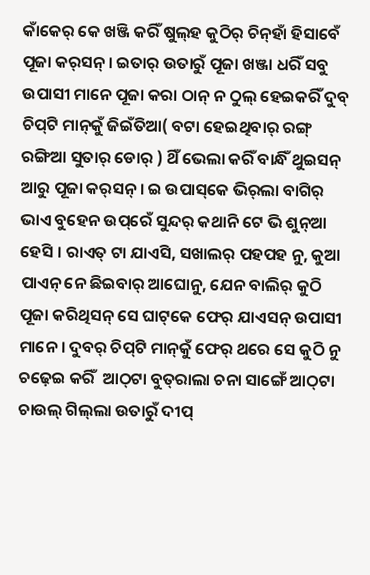କାଁକେର୍ କେ ଖଞ୍ଜି କରିଁ ଷୁଲ୍‌ହ କୁଠିର୍ ଚିନ୍‌ହା‌ଁ ହିସାବେଁ ପୂଜା କର୍‌ସନ୍ । ଇତାର୍ ଉତାରୁଁ ପୂଜା ଖଞ୍ଜା ଧରିଁ ସବୁ ଉପାସୀ ମାନେ ପୂଜା କରା ଠାନ୍‌ ନ ଠୁଲ୍ ହେଇକରିଁ ଦୁବ୍ ଚିପ୍‌ଟି ମାନ୍‌କୁଁ ଜିଇଁତିଆ( ବଟା ହେଇଥିବାର୍‌ ରଙ୍ଗ୍ ରଙ୍ଗିଆ ସୁତାର୍ ଡୋର୍ ) ଥିଁ ଭେଲା କରିଁ ବାନ୍ଧିଁ ଥୁଇସନ୍ ଆରୁ ପୂଜା କର୍‌ସନ୍‌ । ଇ ଉପାସ୍‌କେ ଭିର୍‌ଲା ବାଗିର୍ ଭାଏ ବୁହେନ ଉପ୍‌ରେଁ ସୁନ୍ଦର୍ କଥାନି ଟେ ଭି ଶୁନ୍‌ଆ ହେସି । ରାଏତ୍ ଟା ଯାଏସି, ସଖାଲର୍ ପହପହ ନୁ, କୁଆ ପାଏନ୍ ନେ ଛିଇବାର୍ ‌ଆଘୋନୁ, ଯେନ ବାଲିର୍ କୁଠି ପୂଜା କରିଥିସନ୍ ସେ ଘାଟ୍‌କେ ଫେର୍‌ ଯାଏସନ୍ ଉପାସୀ ମାନେ । ଦୁବର୍ ଚିପ୍‌ଟି ମାନ୍‌କୁଁ ଫେର୍ ଥରେ ସେ କୁଠି ନୁ ଚଢ଼େଇ କରିଁ  ଆଠ୍‌ଟା ବୁତ୍‌ରାଲା ଚନା ସାଙ୍ଗେଁ ଆଠ୍‌ଟା ଚାଉଲ୍‌ ଗିଲ୍‌ଲା ଉତାରୁଁ ଦୀପ୍‌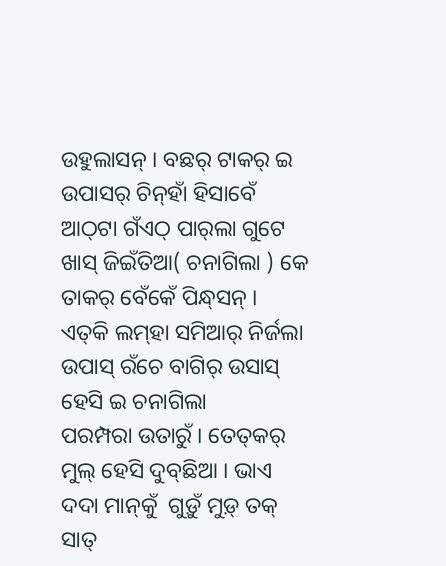ଉହୁଲାସନ୍ । ବଛର୍ ଟାକର୍ ଇ ଉପାସର୍ ଚିନ୍‌ହାଁ‌‌ ହିସାବେଁ ଆଠ୍‌ଟା ଗଁଏଠ୍‌ ପାର୍‌ଲା ଗୁଟେ ଖାସ୍ ଜିଇଁତିଆ( ଚନାଗିଲା ) କେ‌ ତାକର୍ ବେଁକେଁ ପିନ୍ଧ୍‌ସନ୍ । ଏତ୍‌କି ଲମ୍‌ହା ସମିଆର୍ ନିର୍ଜଲା ଉପାସ୍ ରଁଚେ ବାଗିର୍ ଉସାସ୍‌ ହେସି ଇ ଚନାଗିଲା ପରମ୍ପରା ‌ଉତାରୁଁ । ତେତ୍‌କର୍ ମୁଲ୍ ହେସି ଦୁବ୍‌ଛିଆ । ଭାଏ ଦଦା ମାନ୍‌କୁଁ  ଗୁଡ଼ୁଁ ମୁଡ଼୍‌ ତକ୍ ସାତ୍‌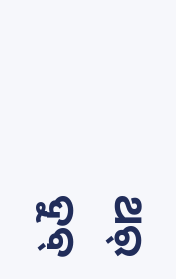ଥର୍‌ ଦୁବ୍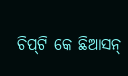ଚିପ୍‌ଟି କେ ଛିଆସନ୍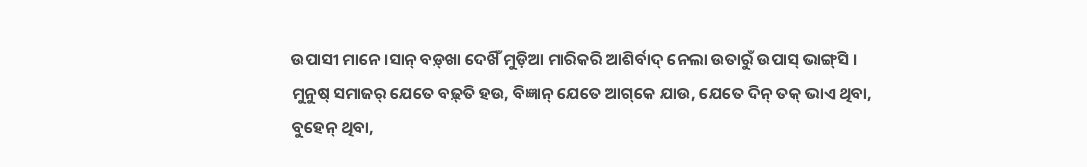ଉପାସୀ ମାନେ ।ସାନ୍ ବଡ଼୍‌ଖା ଦେଖିଁ ମୁଡ଼ିଆ ମାରିକରି ଆଶିର୍ବାଦ୍ ନେଲା ଉତାରୁଁ ଉପାସ୍‌ ଭାଙ୍ଗ୍‌ସି ।
ମୁନୁଷ୍ ସମାଜର୍ ଯେତେ ବଢ଼୍‌ତି ହ‌ଉ, ବିଜ୍ଞାନ୍ ଯେତେ ଆଗ୍‌କେ ଯାଉ, ଯେତେ ଦିନ୍‌ ତକ୍ ଭାଏ ଥିବା, ବୁହେନ୍ ଥିବା,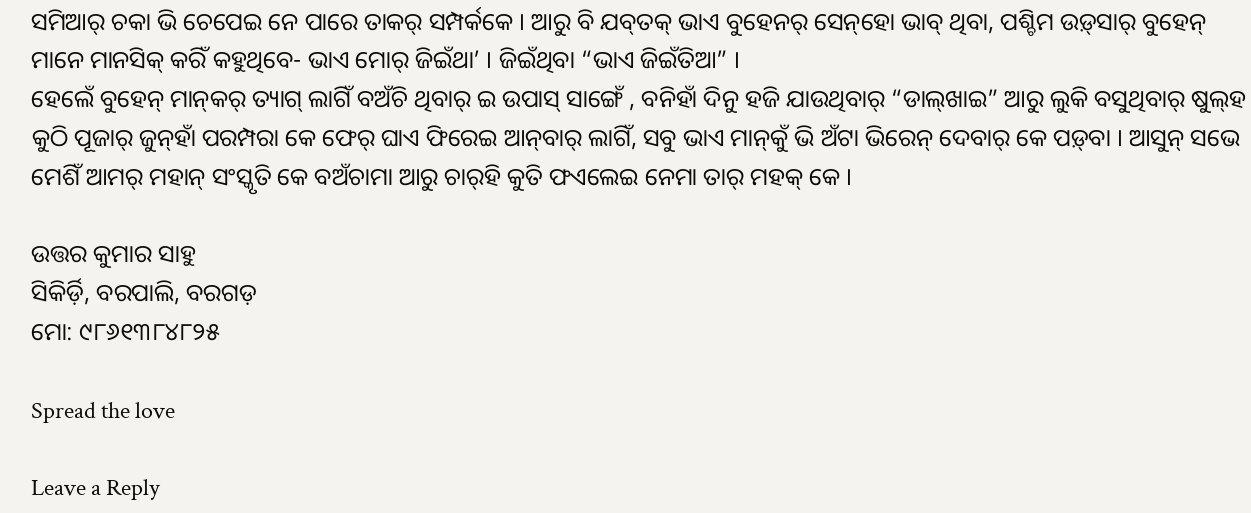ସମିଆର୍ ଚକା ଭି ଚେପେଇ ନେ ପାରେ ତାକର୍‌ ସମ୍ପର୍କକେ । ଆରୁ ବି ଯବ୍‌ତକ୍ ଭାଏ ବୁହେନର୍ ସେନ୍‌ହୋ ଭାବ୍ ଥିବା, ପଶ୍ଚିମ ଉଡ଼୍‌ସାର୍ ବୁହେନ୍ ମାନେ ମାନସିକ୍ କରିଁ କହୁଥିବେ- ଭାଏ ମୋର୍ ଜିଇଁଥା’ । ଜିଇଁଥିବା “ଭାଏ ଜିଇଁତିଆ” ।
ହେଲେଁ ବୁହେନ୍‌ ମାନ୍‌କର୍ ତ୍ୟାଗ୍ ଲାଗିଁ ବ‌ଅଁଚି ଥିବାର୍ ଇ ଉପାସ୍‌ ସାଙ୍ଗେଁ , ବନିହାଁ ଦିନୁ ହଜି ଯାଉଥିବାର୍ “ଡାଲ୍‌ଖାଇ” ଆରୁ ଲୁକି ବସୁଥିବାର୍ ଷୁଲ୍‌ହ କୁଠି ପୂଜାର୍ ଜୁନ୍‌ହାଁ ପରମ୍ପରା କେ ଫେର୍ ଘାଏ ଫିରେଇ ଆନ୍‌ବାର୍ ଲାଗିଁ, ସବୁ ଭାଏ ମାନ୍‌କୁଁ ଭି ଅଁଟା ଭିରେନ୍ ଦେବାର୍ କେ ପଡ଼୍‌ବା । ଆସୁନ୍ ସଭେ ମେଶିଁ ଆମର୍ ମହାନ୍ ସଂସ୍କୃତି କେ ବ‌ଅଁଚାମା ଆରୁ ଚାର୍‌ହି କୁତି ଫଏଲେଇ ନେମା ତାର୍ ମହକ୍‌ କେ ।

ଉତ୍ତର କୁମାର ସାହୁ
ସିକିର୍ଡ଼ି, ବରପାଲି, ବରଗଡ଼
ମୋ: ୯୮୬୧୩୮୪୮୨୫

Spread the love

Leave a Reply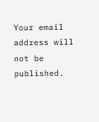Your email address will not be published.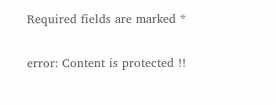Required fields are marked *

error: Content is protected !!